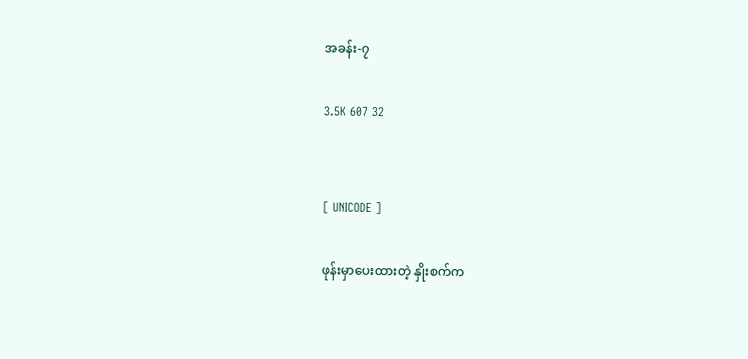အခန်း-၇

3.5K 607 32


[ UNICODE ]

ဖုန်းမှာပေးထားတဲ့ နှိုးစက်က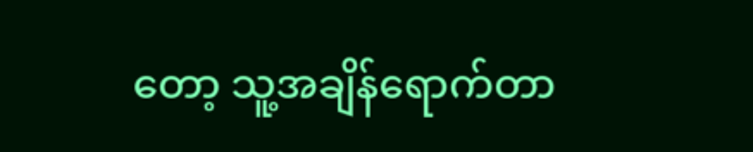တော့ သူ့အချိန်ရောက်တာ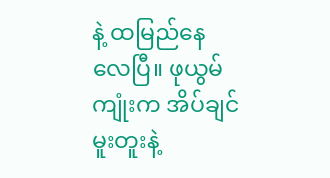နဲ့ ထမြည်နေလေပြီ။ ဖုယွမ်ကျုံးက အိပ်ချင်မူးတူးနဲ့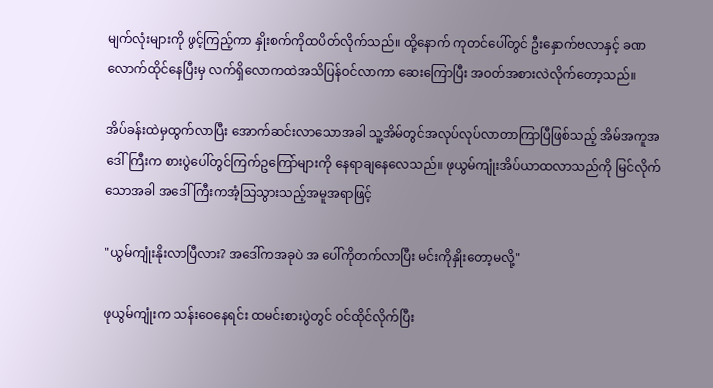မျက်လုံးများကို ဖွင့်ကြည့်ကာ နှိုးစက်ကိုထပိတ်လိုက်သည်။ ထို့နောက် ကုတင်ပေါ်တွင် ဦးနှောက်ဗလာနှင့် ခဏလောက်ထိုင်နေပြီးမှ လက်ရှိလောကထဲအသိပြန်ဝင်လာကာ ဆေးကြောပြီး အဝတ်အစားလဲလိုက်တော့သည်။

အိပ်ခန်းထဲမှထွက်လာပြီး အောက်ဆင်းလာသောအခါ သူ့အိမ်တွင်အလုပ်လုပ်လာတာကြာပြီဖြစ်သည့် အိမ်အကူအဒေါ်ကြီးက စားပွဲပေါ်တွင်ကြက်ဥကြော်များကို နေရာချနေလေသည်။ ဖုယွမ်ကျုံးအိပ်ယာထလာသည်ကို မြင်‌လိုက်သောအခါ အဒေါ်ကြီးကအံ့သြသွားသည့်အမူအရာဖြင့်

"ယွမ်ကျုံးနိုးလာပြီလား? အဒေါ်ကအခုပဲ အ ပေါ်ကိုတက်လာပြီး မင်းကိုနှိုးတော့မလို့"

ဖုယွမ်ကျုံးက သန်းဝေနေရင်း ထမင်းစားပွဲတွင် ဝင်ထိုင်လိုက်ပြီး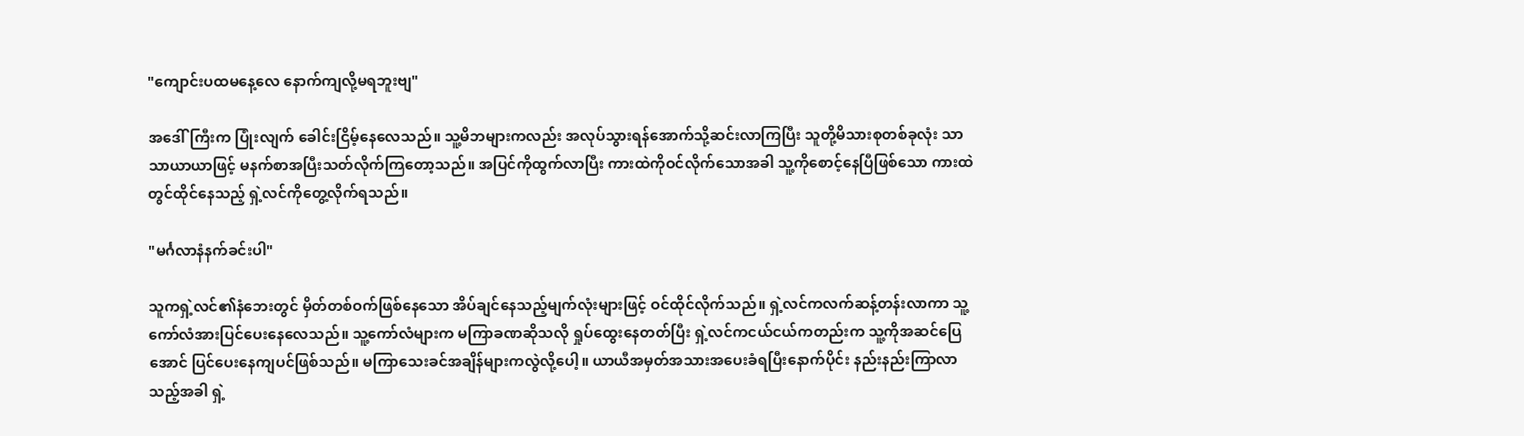"ကျောင်းပထမနေ့လေ နောက်ကျလို့မရဘူးဗျ"

အဒေါ်ကြီးက ပြုံးလျက် ခေါင်းငြိမ့်နေလေသည်။ သူ့မိဘများကလည်း အလုပ်သွားရန်အောက်သို့ဆင်းလာကြပြီး သူတို့မိသားစုတစ်ခုလုံး သာသာယာယာဖြင့် မနက်စာအပြီးသတ်လိုက်ကြတော့သည်။ အပြင်ကိုထွက်လာပြီး ကားထဲကိုဝင်လိုက်သောအခါ သူ့ကိုစောင့်နေပြီဖြစ်သော ကားထဲတွင်ထိုင်နေသည့် ရှဲ့လင်ကိုတွေ့လိုက်ရသည်။

"မင်္ဂလာနံနက်ခင်းပါ"

သူကရှဲ့လင်၏နံဘေးတွင် မှိတ်တစ်ဝက်ဖြစ်နေသော အိပ်ချင်နေသည့်မျက်လုံးများဖြင့် ဝင်ထိုင်လိုက်သည်။ ရှဲ့လင်ကလက်ဆန့်တန်းလာကာ သူ့ကော်လံအားပြင်ပေးနေလေသည်။ သူ့ကော်လံများက မကြာခဏဆိုသလို ရှုပ်ထွေးနေတတ်ပြီး ရှဲ့လင်ကငယ်ငယ်ကတည်းက သူ့ကိုအဆင်ပြေအောင် ပြင်ပေးနေကျပင်ဖြစ်သည်။ မကြာသေးခင်အချိန်များကလွဲလို့ပေါ့။ ယာယီအမှတ်အသား‌အပေးခံရပြီးနောက်ပိုင်း နည်းနည်းကြာလာသည့်အခါ ရှဲ့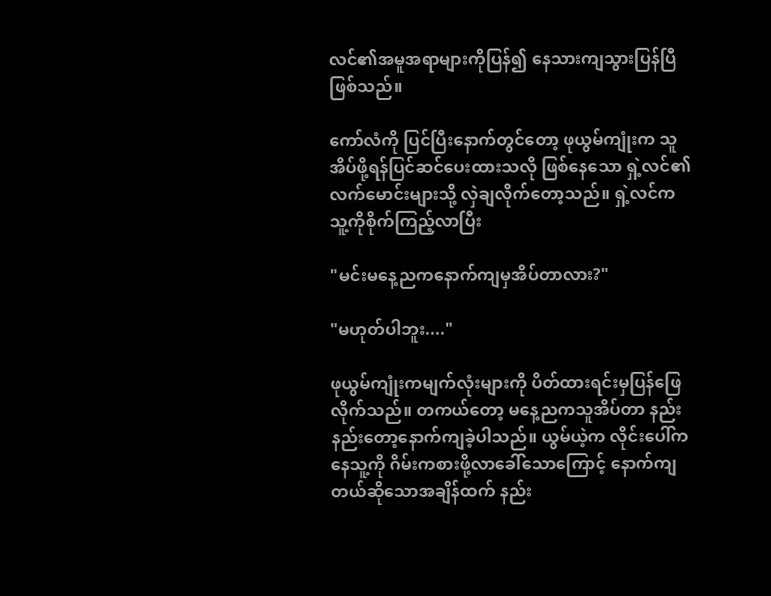လင်၏အမူအရာများကိုပြန်၍ နေသားကျသွားပြန်ပြီဖြစ်သည်။

ကော်လံကို ပြင်ပြီးနောက်တွင်တော့ ဖုယွမ်ကျုံးက သူအိပ်ဖို့ရန်ပြင်ဆင်ပေးထားသလို ဖြစ်နေသော ရှဲ့လင်၏လက်မောင်းများသို့ လှဲချလိုက်တော့သည်။ ရှဲ့လင်က သူ့ကိုစိုက်ကြည့်လာပြီး

"မင်းမနေ့ညကနောက်ကျမှအိပ်တာလား?"

"မဟုတ်ပါဘူး...."

ဖုယွမ်ကျုံးကမျက်လုံးများကို ပိတ်ထားရင်းမှပြန်ဖြေလိုက်သည်။ တကယ်တော့ မနေ့ညကသူအိပ်တာ နည်းနည်းတော့နောက်ကျခဲ့ပါသည်။ ယွမ်ယဲ့က လိုင်းပေါ်ကနေသူ့ကို ဂိမ်းကစားဖို့လာခေါ်သောကြောင့် နောက်ကျတယ်ဆိုသောအချိန်ထက် နည်း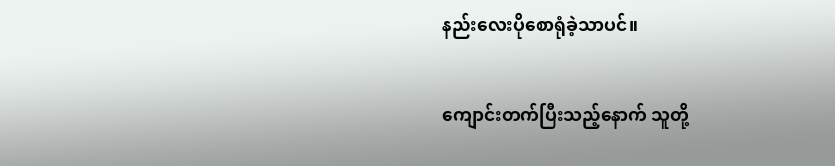နည်း‌လေးပိုစောရုံခဲ့သာပင်။

ကျောင်းတက်ပြီးသည့်နောက် သူတို့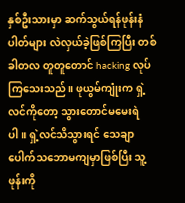နှစ်ဦးသားမှာ ဆက်သွယ်ရန်ဖုန်းနံပါတ်များ လဲလှယ်ခဲ့ဖြစ်ကြပြီး တစ်ခါတလ တူတူတောင် hacking လုပ်ကြသေးသည်။ ဖုယွမ်ကျုံးက ရှဲ့လင်ကိုတော့ သွားတောင်မမေးရဲပါ။ ရှဲ့လင်သိသွားရင် သေချာပေါက်သဘောမကျမှာဖြစ်ပြီး သူ့ဖုန်းကို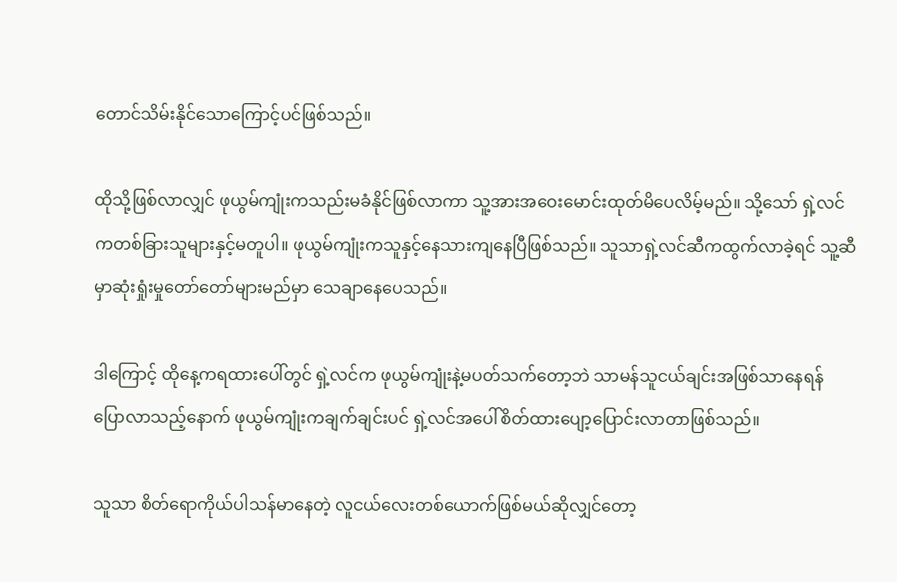တောင်သိမ်းနိုင်သောကြောင့်ပင်ဖြစ်သည်။

ထိုသို့ဖြစ်လာလျှင် ဖုယွမ်ကျုံးကသည်းမခံနိုင်ဖြစ်လာကာ သူ့အားအဝေးမောင်းထုတ်မိပေလိမ့်မည်။ သို့သော် ရှဲ့လင်ကတစ်ခြားသူများနှင့်မတူပါ။ ဖုယွမ်ကျုံးကသူနှင့်နေသားကျနေပြီဖြစ်သည်။ သူသာရှဲ့လင်ဆီကထွက်လာခဲ့ရင် သူ့ဆီမှာဆုံးရှုံးမှုတော်တော်များမည်မှာ သေချာနေပေသည်။

ဒါကြောင့် ထိုနေ့ကရထားပေါ်တွင် ရှဲ့လင်က ဖုယွမ်ကျုံးနဲ့မပတ်သက်တော့ဘဲ သာမန်သူငယ်ချင်းအဖြစ်သာနေရန် ပြောလာသည့်နောက် ဖုယွမ်ကျုံးကချက်ချင်းပင် ရှဲ့လင်အပေါ်စိတ်ထားပျော့ပြောင်းလာတာဖြစ်သည်။

သူသာ စိတ်ရောကိုယ်ပါသန်မာနေတဲ့ လူငယ်လေးတစ်ယောက်ဖြစ်မယ်ဆိုလျှင်တော့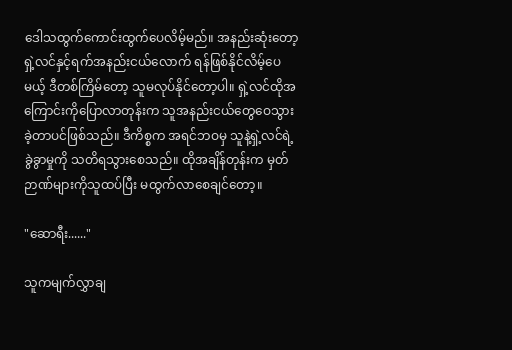ဒေါသထွက်ကောင်းထွက်ပေလိမ့်မည်။ အနည်းဆုံးတော့ ရှဲ့လင်နှင့်ရက်အနည်းငယ်လောက် ရန်ဖြစ်နိုင်လိမ့်ပေမယ့် ဒီတစ်ကြိမ်တော့ သူမလုပ်နိုင်တော့ပါ။ ရှဲ့လင်ထိုအကြောင်းကိုပြောလာတုန်းက သူအနည်းငယ်တွေဝေသွားခဲ့တာပင်ဖြစ်သည်။ ဒီကိစ္စက အရင်ဘဝမှ သူနဲ့ရှဲ့လင်ရဲ့ ခွဲခွာမှုကို သတိရသွားစေသည်။ ထိုအချိန်တုန်းက မှတ်ဉာဏ်များကိုသူထပ်ပြီး မထွက်လာစေချင်တော့။

"ဆောရီး......"

သူကမျက်လွှာချ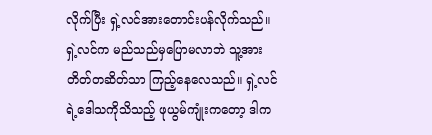လိုက်ပြီး ရှဲ့လင်အားတောင်းပန်လိုက်သည်။ ရှဲ့လင်က မည်သည်မှပြောမလာဘဲ သူ့အားတိတ်တဆိတ်သာ ကြည့်နေလေသည်။ ရှဲ့လင်ရဲ့ဒေါသကိုသိသည့် ဖုယွမ်ကျုံးကတော့ ဒါက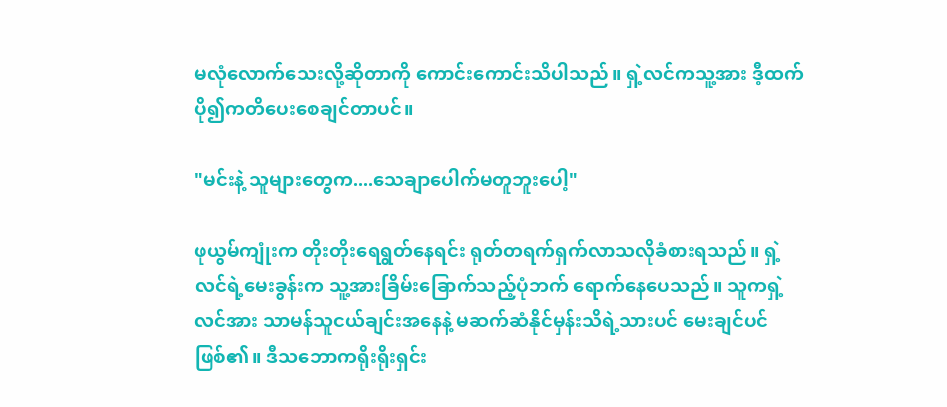မလုံလောက်သေးလို့ဆိုတာကို ကောင်းကောင်းသိပါသည်။ ရှဲ့လင်ကသူ့အား ဒီ့ထက်ပို၍ကတိပေးစေချင်တာပင်။

"မင်းနဲ့ သူများတွေက....သေချာပေါက်မတူဘူးပေါ့"

ဖုယွမ်ကျုံးက တိုးတိုးရေရွတ်နေရင်း ရုတ်တရက်ရှက်လာသလိုခံစားရသည်။ ရှဲ့လင်ရဲ့မေးခွန်းက သူ့အားခြိမ်းခြောက်သည့်ပုံဘက် ရောက်နေပေသည်။ သူကရှဲ့လင်အား သာမန်သူငယ်ချင်းအနေနဲ့ မဆက်ဆံနိုင်မှန်းသိရဲ့သားပင် မေးချင်ပင်ဖြစ်၏။ ဒီသဘောကရိုးရိုးရှင်း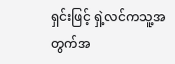ရှင်းဖြင့် ရှဲ့လင်ကသူ့အတွက်အ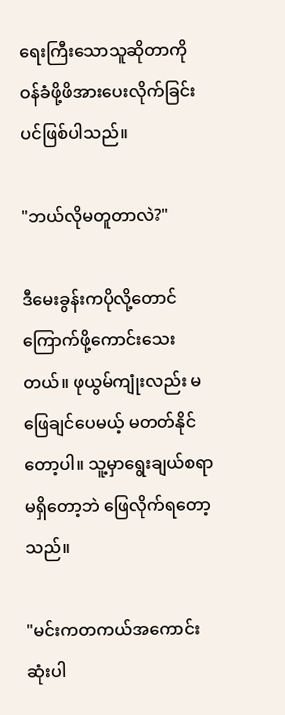ရေးကြီးသောသူဆိုတာကို ဝန်ခံဖို့ဖိအားပေးလိုက်ခြင်းပင်ဖြစ်ပါသည်။

"ဘယ်လိုမတူတာလဲ?"

ဒီမေးခွန်းကပိုလို့တောင် ကြောက်ဖို့ကောင်း‌သေးတယ်။ ဖုယွမ်ကျုံးလည်း မဖြေချင်ပေမယ့် မတတ်နိုင်တော့ပါ။ သူ့မှာရွေးချယ်စရာမရှိတော့ဘဲ ဖြေလိုက်ရတော့သည်။

"မင်းကတကယ်အကောင်းဆုံးပါ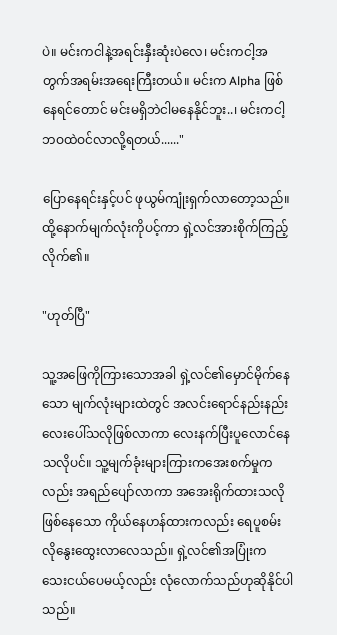ပဲ။ မင်းကငါနဲ့အရင်းနှီးဆုံးပဲလေ၊ မင်းကငါ့အတွက်အရမ်းအရေးကြီးတယ်။ မင်းက Alpha ဖြစ်နေရင်တောင် မင်းမရှိဘဲငါမနေနိုင်ဘူး..၊ မင်းကငါ့ဘဝထဲဝင်လာလို့ရတယ်......"

ပြောနေရင်းနှင့်ပင် ဖုယွမ်ကျုံးရှက်လာတော့သည်။ ထို့နောက်မျက်လုံးကိုပင့်ကာ ရှဲ့လင်အားစိုက်ကြည့်လိုက်၏။

"ဟုတ်ပြီ"

သူ့အဖြေကိုကြားသောအခါ ရှဲ့လင်၏မှောင်မိုက်နေသော မျက်လုံးများထဲတွင် အလင်းရောင်နည်းနည်းလေးပေါ်သလိုဖြစ်လာကာ လေးနက်ပြီးပူလောင်နေသလိုပင်။ သူ့မျက်ခုံးများကြားကအေးစက်မှုကလည်း အရည်ပျော်လာကာ အအေးရိုက်ထားသလိုဖြစ်နေသော ကိုယ်နေဟန်ထားကလည်း ရေပူစမ်းလိုနွေးထွေးလာလေသည်။ ရှဲ့လင်၏အပြုံးက သေးငယ်ပေမယ့်လည်း လုံလောက်သည်ဟုဆိုနိုင်ပါသည်။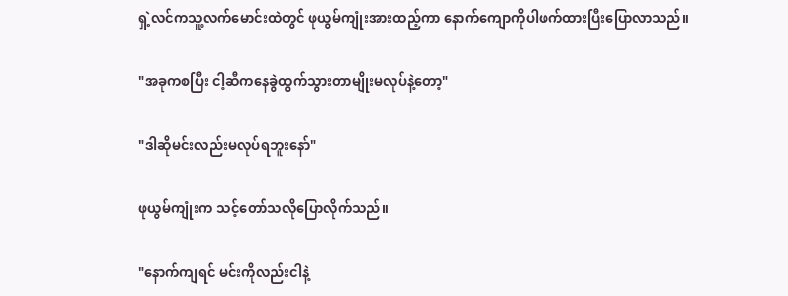ရှဲ့လင်ကသူ့လက်မောင်းထဲတွင် ဖုယွမ်ကျုံးအားထည့်ကာ နောက်ကျောကိုပါဖက်ထားပြီးပြောလာသည်။

"အခုကစပြီး ငါ့ဆီကနေခွဲထွက်သွားတာမျိုးမလုပ်နဲ့တော့"

"ဒါဆိုမင်းလည်းမလုပ်ရဘူးနော်"

ဖုယွမ်ကျုံးက သင့်တော်သလိုပြောလိုက်သည်။

"နောက်ကျရင် မင်းကိုလည်းငါနဲ့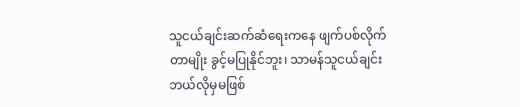သူငယ်ချင်းဆက်ဆံရေးကနေ ဖျက်ပစ်လိုက်တာမျိုး ခွင့်မပြုနိုင်ဘူး၊ သာမန်သူငယ်ချင်း ဘယ်လိုမှမဖြစ်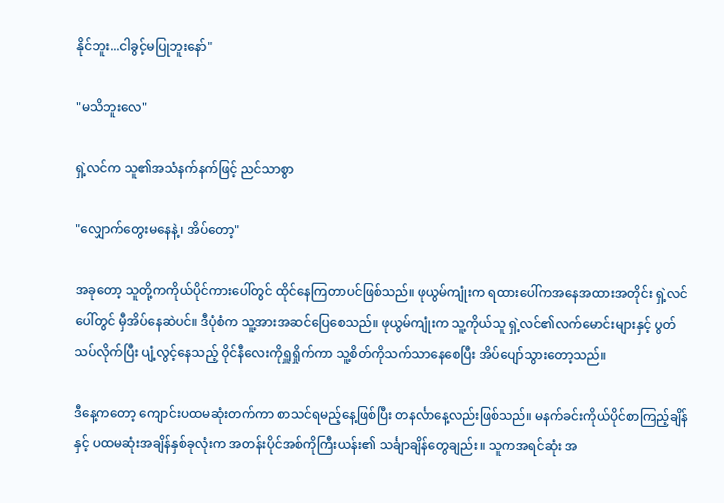နိုင်ဘူး...ငါခွင့်မပြုဘူးနော်"

"မသိဘူးလေ"

ရှဲ့လင်က သူ၏အသံနက်နက်ဖြင့် ညင်သာစွာ

"လျှောက်တွေးမနေနဲ့၊ အိပ်တော့"

အခုတော့ သူတို့ကကိုယ်ပိုင်ကားပေါ်တွင် ထိုင်နေကြတာပင်ဖြစ်သည်။ ဖုယွမ်ကျုံးက ရထားပေါ်ကအနေအထားအတိုင်း ရှဲ့လင်ပေါ်တွင် မှီအိပ်နေဆဲပင်။ ဒီပုံစံက သူ့အားအဆင်ပြေစေသည်။ ဖုယွမ်ကျုံးက သူ့ကိုယ်သူ ရှဲ့လင်၏လက်မောင်းများနှင့် ပွတ်သပ်လိုက်ပြီး ပျံ့လွင့်နေသည့် ဝိုင်နီလေးကိုရှူရှိုက်ကာ သူ့စိတ်ကိုသက်သာနေစေပြီး အိပ်ပျော်သွားတော့သည်။

ဒီနေ့ကတော့ ကျောင်းပထမဆုံးတက်ကာ စာသင်ရမည့်နေ့ဖြစ်ပြီး တနင်္လာနေ့လည်းဖြစ်သည်။ မနက်ခင်းကိုယ်ပိုင်စာကြည့်ချိန်နှင့် ပထမဆုံးအချိန်နှစ်ခုလုံးက အတန်းပိုင်အစ်ကိုကြီးယန်း၏ သင်္ချာချိန်တွေချည်း။ သူကအရင်ဆုံး အ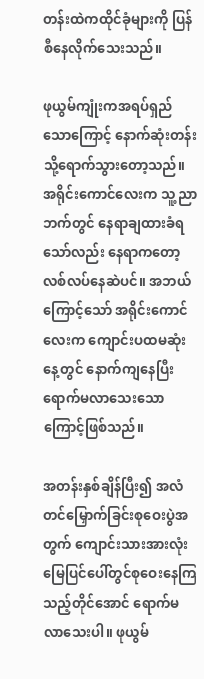တန်းထဲကထိုင်ခုံများကို ပြန်စီနေလိုက်သေးသည်။

ဖုယွမ်ကျုံးကအရပ်ရှည်သောကြောင့် နောက်ဆုံးတန်းသို့ရောက်သွားတော့သည်။ အရိုင်းကောင်လေးက သူ့ညာဘက်တွင် နေရာချထားခံရသော်လည်း နေရာကတော့လစ်လပ်နေဆဲပင်။ အဘယ်ကြောင့်သော် အရိုင်းကောင်လေးက ကျောင်းပထမဆုံးနေ့တွင် နောက်ကျနေပြီး ရောက်မလာသေးသောကြောင့်ဖြစ်သည်။

အတန်းနှစ်ချိန်ပြီး၍ အလံတင်မြှောက်ခြင်းစုဝေးပွဲအတွက် ကျောင်းသားအားလုံး မြေပြင်ပေါ်တွင်စုဝေးနေကြသည့်တိုင်အောင် ရောက်မလာသေးပါ။ ဖုယွမ်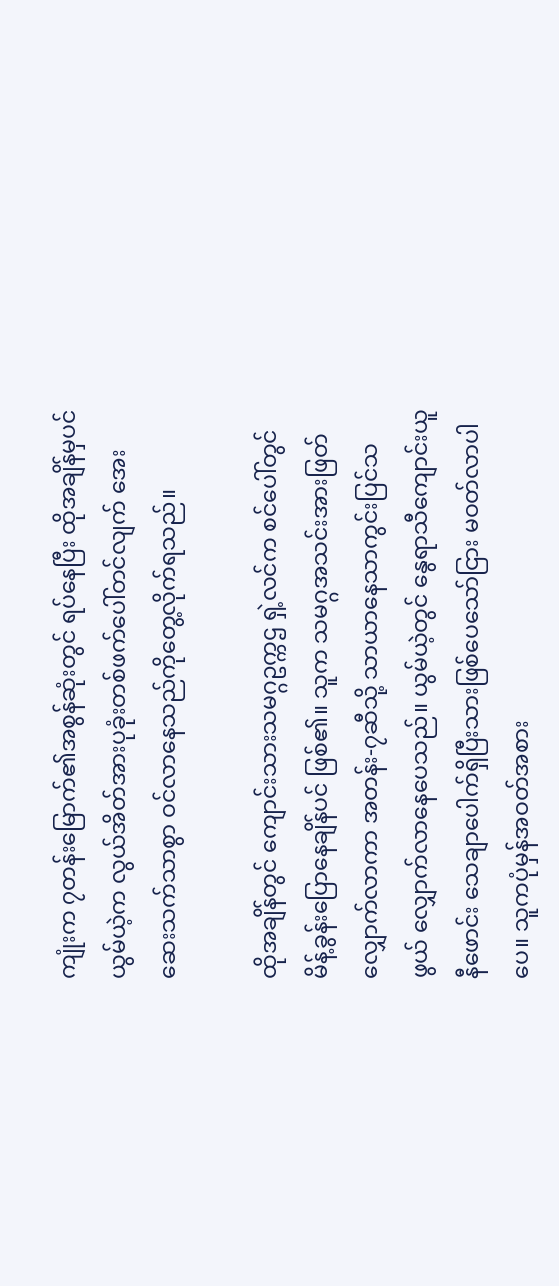ကျုံးက ၇တန်းမြောက်၏အစွန်ဆုံးတွင် ရပ်နေပြီး ထိုအချိန်မှပင် ယွမ်ယဲ့က လွယ်အိတ်အားပုခုံးတစ်ဖက်ပေါ်တင်လျက် အေးဆေးသက်သာစွာ ဝင်လာနေသည်ကိုတွေ့လိုက်ရသည်။

ထိုအချိန်တွင် ကျောင်းသားသမဂ္ဂဥက္ကဌ ရှဲ့လင်က စင်ပေါ်တွင် မိန့်ခွန်းပြောနေချိန်ပင် ဖြစ်၏။ သူက သမဂ္ဂအသင်းအားဖြတ်လျှောက်လာကာ အတန်း-၇ဆီသို့ သာယာနေသာကွင်းပြင်သဖွယ် လျှောက်လာနေပေသည်။ ယွမ်ယဲ့တွင် နွေရာသီကျောင်းယူနီဖောင်း သေချာပေါက်ရှိပြီးသားဖြစ်ပေသော်ငြား မဝတ်လာပါပေ။ သူကပုံမှန်အဝတ်အစား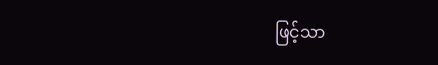ဖြင့်သာ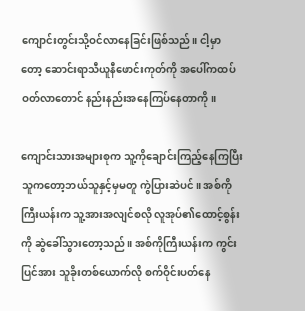ကျောင်းတွင်းသို့ဝင်လာနေခြင်းဖြစ်သည်။ ငါ့မှာတော့ ‌ဆောင်းရာသီယူနီဖောင်းကုတ်ကို အပေါ်ကထပ်ဝတ်လာတောင် နည်းနည်းအနေကြပ်နေတာကို။

ကျောင်းသားအများစုက သူ့ကိုချောင်းကြည့်နေကြပြီး သူကတော့ဘယ်သူနှင့်မှမတူ ကွဲပြားဆဲပင်။ အစ်ကိုကြီးယန်းက သူ့အားအလျင်စလို လူအုပ်၏ထောင့်စွန်းကို ဆွဲခေါ်သွားတော့သည်။ အစ်ကိုကြီးယန်းက ကွင်းပြင်အား သူခိုးတစ်ယောက်လို စက်ဝိုင်းပတ်နေ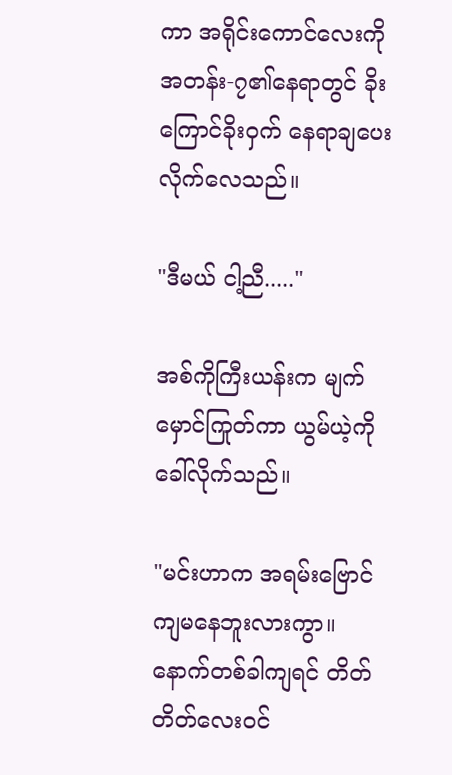ကာ အရိုင်းကောင်လေးကို အတန်း-၇၏နေရာတွင် ခိုးကြောင်ခိုးဝှက် နေရာချပေးလိုက်လေသည်။

"ဒီမယ် ငါ့ညီ....."

အစ်ကိုကြီးယန်းက မျက်မှောင်ကြုတ်ကာ ယွမ်ယဲ့ကိုခေါ်လိုက်သည်။

"မင်းဟာက အရမ်းဗြောင်ကျမနေဘူးလားကွာ။ နောက်တစ်ခါကျရင် တိတ်တိတ်လေးဝင်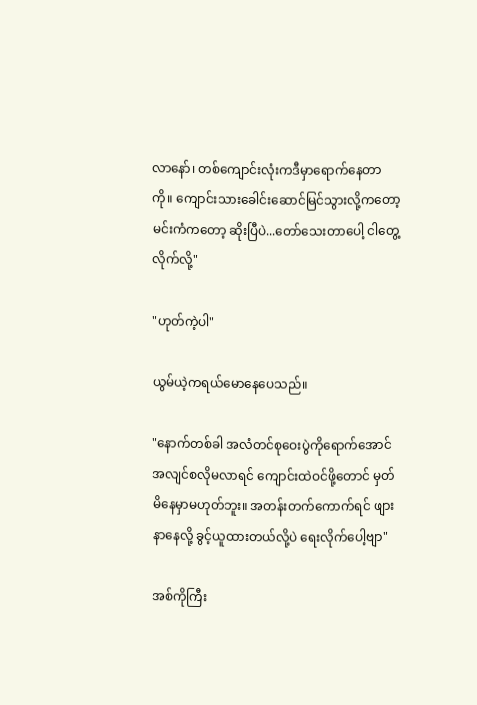လာနော်၊ တစ်ကျောင်းလုံးကဒီမှာရောက်နေတာကို။ ကျောင်းသားခေါင်းဆောင်မြင်သွားလို့ကတော့ မင်းကံကတော့ ဆိုးပြီပဲ...တော်သေးတာပေါ့ ငါတွေ့လိုက်လို့"

"ဟုတ်ကဲ့ပါ"

ယွမ်ယဲ့ကရယ်မောနေပေသည်။

"နောက်တစ်ခါ အလံတင်စုဝေးပွဲကိုရောက်အောင် အလျင်စလိုမလာရင် ကျောင်းထဲဝင်ဖို့တောင် မှတ်မိနေမှာမဟုတ်ဘူး။ အတန်းတက်ကောက်ရင် ဖျားနာနေလို့ ခွင့်ယူထားတယ်လို့ပဲ ရေးလိုက်ပေါ့ဗျာ"

အစ်ကိုကြီး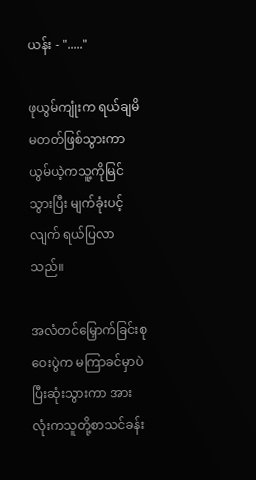ယန်း - "....."

ဖုယွမ်ကျုံးက ရယ်ချမိမတတ်ဖြစ်သွားကာ ယွမ်ယဲ့ကသူ့ကိုမြင်သွားပြီး မျက်ခုံးပင့်လျက် ရယ်ပြလာသည်။

အလံတင်မြှောက်ခြင်းစုဝေးပွဲက မကြာခင်မှာပဲ ပြီးဆုံးသွားကာ အားလုံးကသူတို့စာသင်ခန်း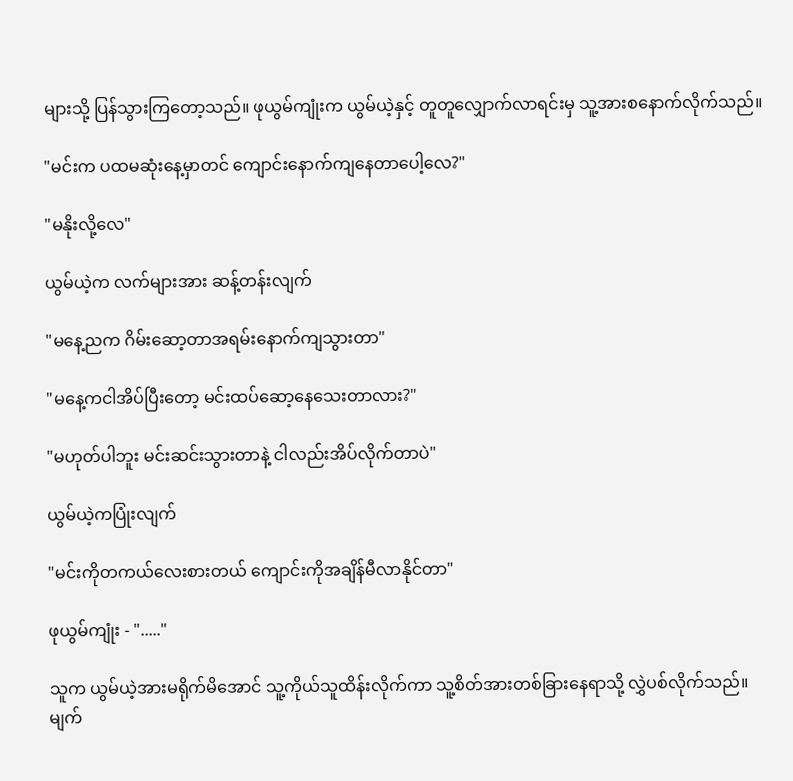များသို့ ပြန်သွားကြတော့သည်။ ဖုယွမ်ကျုံးက ယွမ်ယဲ့နှင့် တူတူလျှောက်လာရင်းမှ သူ့အားစနောက်လိုက်သည်။

"မင်းက ပထမဆုံးနေ့မှာတင် ကျောင်းနောက်ကျနေတာပေါ့လေ?"

"မနိုးလို့လေ"

ယွမ်ယဲ့က လက်များအား ဆန့်တန်းလျက်

"မနေ့ညက ဂိမ်းဆော့တာအရမ်းနောက်ကျသွားတာ"

"မနေ့ကငါအိပ်ပြီးတော့ မင်းထပ်ဆော့နေသေးတာလား?"

"မဟုတ်ပါဘူး မင်းဆင်းသွားတာနဲ့ ငါလည်းအိပ်လိုက်တာပဲ"

ယွမ်ယဲ့ကပြုံးလျက်

"မင်းကိုတကယ်လေးစားတယ် ကျောင်းကိုအချိန်မီလာနိုင်တာ"

ဖုယွမ်ကျုံး - "....."

သူက ယွမ်ယဲ့အားမရိုက်မိအောင် သူ့ကိုယ်သူထိန်းလိုက်ကာ သူ့စိတ်အားတစ်ခြားနေရာသို့ လွှဲပစ်လိုက်သည်။ မျက်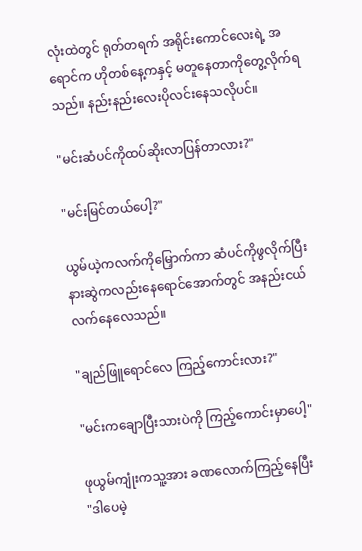လုံးထဲတွင် ရုတ်တရက် အရိုင်းကောင်လေးရဲ့ အရောင်က ဟိုတစ်နေ့ကနှင့် မတူနေတာကိုတွေ့လိုက်ရသည်။ နည်းနည်းလေးပိုလင်းနေသလိုပင်။

"မင်းဆံပင်ကိုထပ်ဆိုးလာပြန်တာလား?"

"မင်းမြင်တယ်ပေါ့?"

ယွမ်ယဲ့ကလက်ကိုမြှောက်ကာ ဆံပင်ကိုဖွလိုက်ပြီး နားဆွဲကလည်းနေရောင်အောက်တွင် အနည်းငယ်လက်နေလေသည်။

"ချည်ဖြူရောင်လေ ကြည့်ကောင်းလား?"

"မင်းကချောပြီးသားပဲကို ကြည့်ကောင်းမှာပေါ့"

ဖုယွမ်ကျုံးကသူ့အား ခဏလောက်ကြည့်နေပြီး
"ဒါပေမဲ့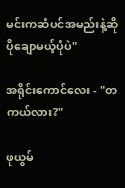မင်းကဆံပင်အမည်းနဲ့ဆို ပိုချောမယ့်ပုံပဲ"

အရိုင်းကောင်လေး - "တကယ်လား?"

ဖုယွမ်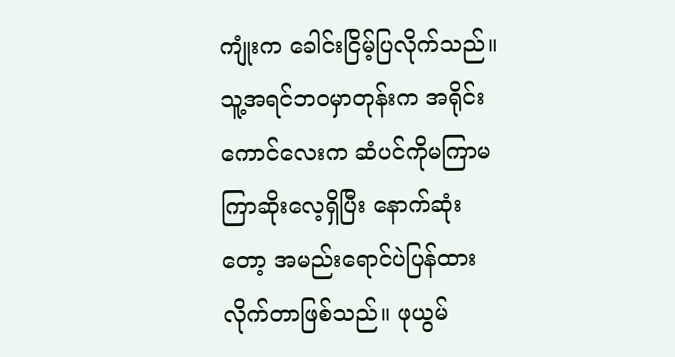ကျုံးက ခေါင်းငြိမ့်ပြလိုက်သည်။ သူ့အရင်ဘဝမှာတုန်းက အရိုင်းကောင်လေးက ဆံပင်ကိုမကြာမကြာဆိုး‌လေ့ရှိပြီး နောက်ဆုံးတော့ အမည်းရောင်ပဲပြန်ထားလိုက်တာဖြစ်သည်။ ဖုယွမ်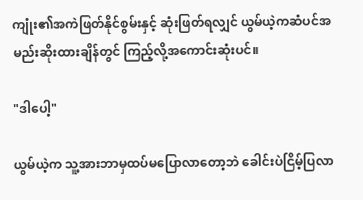ကျုံး၏အကဲဖြတ်နိုင်စွမ်းနှင့် ဆုံးဖြတ်ရလျှင် ယွမ်ယဲ့ကဆံပင်အမည်းဆိုးထားချိန်တွင် ကြည့်လို့အကောင်းဆုံးပင်။

"ဒါပေါ့"

ယွမ်ယဲ့က သူ့အားဘာမှထပ်မပြောလာတော့ဘဲ ခေါင်းပဲငြိမ့်ပြလာ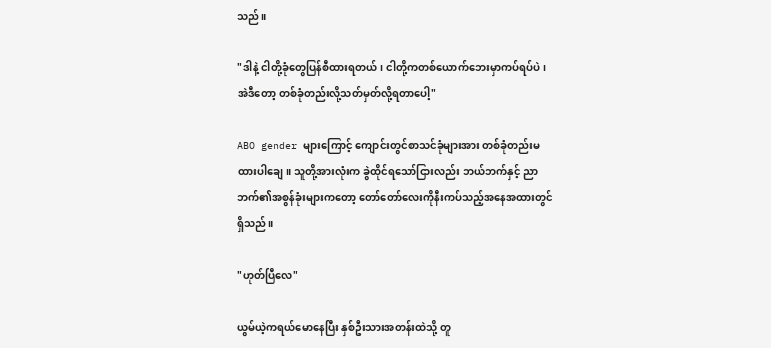သည်။

"ဒါနဲ့ ငါတို့ခုံတွေပြန်စီထားရတယ်၊ ငါတို့ကတစ်ယောက်ဘေးမှာကပ်ရပ်ပဲ၊ အဲဒီတော့ တစ်ခုံတည်းလို့သတ်မှတ်လို့ရတာပေါ့"

ABO gender များကြောင့် ကျောင်းတွင်စာသင်ခုံများအား တစ်ခုံတည်းမထားပါချေ။ သူတို့အားလုံးက ခွဲထိုင်ရသော်ငြားလည်း ဘယ်ဘက်နှင့် ညာဘက်၏အစွန်ခုံးများကတော့ တော်တော်လေးကိုနီးကပ်သည့်အနေအထားတွင် ရှိသည်။

"ဟုတ်ပြီလေ"

ယွမ်ယဲ့ကရယ်မောနေပြီး နှစ်ဦးသားအတန်းထဲသို့ တူ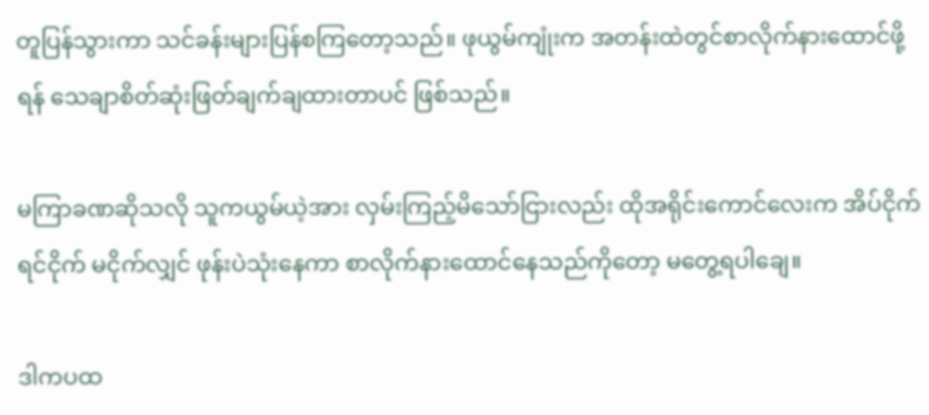တူပြန်သွားကာ သင်ခန်းများပြန်စကြတော့သည်။ ဖုယွမ်ကျုံးက အတန်းထဲတွင်စာလိုက်နားထောင်ဖို့ရန် သေချာစိတ်ဆုံးဖြတ်ချက်ချထားတာပင် ဖြစ်သည်။

မကြာခဏဆိုသလို သူကယွမ်ယဲ့အား လှမ်းကြည့်မိသော်ငြားလည်း ထိုအရိုင်းကောင်လေးက အိပ်ငိုက်ရင်ငိုက် မငိုက်လျှင် ဖုန်းပဲသုံးနေကာ စာလိုက်နားထောင်နေသည်ကိုတော့ မတွေ့ရပါချေ။

ဒါကပထ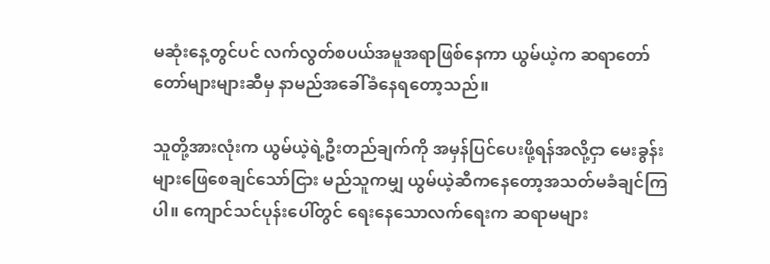မဆုံးနေ့တွင်ပင် လက်လွတ်စပယ်အမူအရာဖြစ်နေကာ ယွမ်ယဲ့က ဆရာတော်တော်များများဆီမှ နာမည်အခေါ်ခံနေရတော့သည်။

သူတို့အားလုံးက ယွမ်ယဲ့ရဲ့ဦးတည်ချက်ကို အမှန်ပြင်ပေးဖို့ရန်အလို့ငှာ မေးခွန်းများဖြေစေချင်သော်ငြား မည်သူကမျှ ယွမ်ယဲ့ဆီကနေတော့အသတ်မခံချင်ကြပါ။ ကျောင်သင်ပုန်းပေါ်တွင် ရေးနေသောလက်ရေးက ဆရာမများ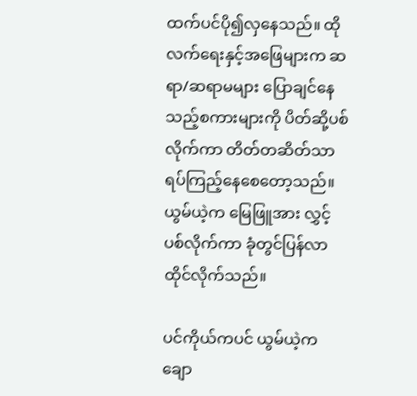ထက်ပင်ပို၍လှနေသည်။ ထိုလက်ရေးနှင့်အဖြေများက ဆရာ/ဆရာမများ ပြောချင်နေသည့်စကားများကို ပိတ်ဆို့ပစ်လိုက်ကာ တိတ်တဆိတ်သာရပ်ကြည့်နေစေတော့သည်။ ယွမ်ယဲ့က မြေဖြူအား လွှင့်ပစ်လိုက်ကာ ခုံတွင်ပြန်လာထိုင်လိုက်သည်။

ပင်ကိုယ်ကပင် ယွမ်ယဲ့က ချော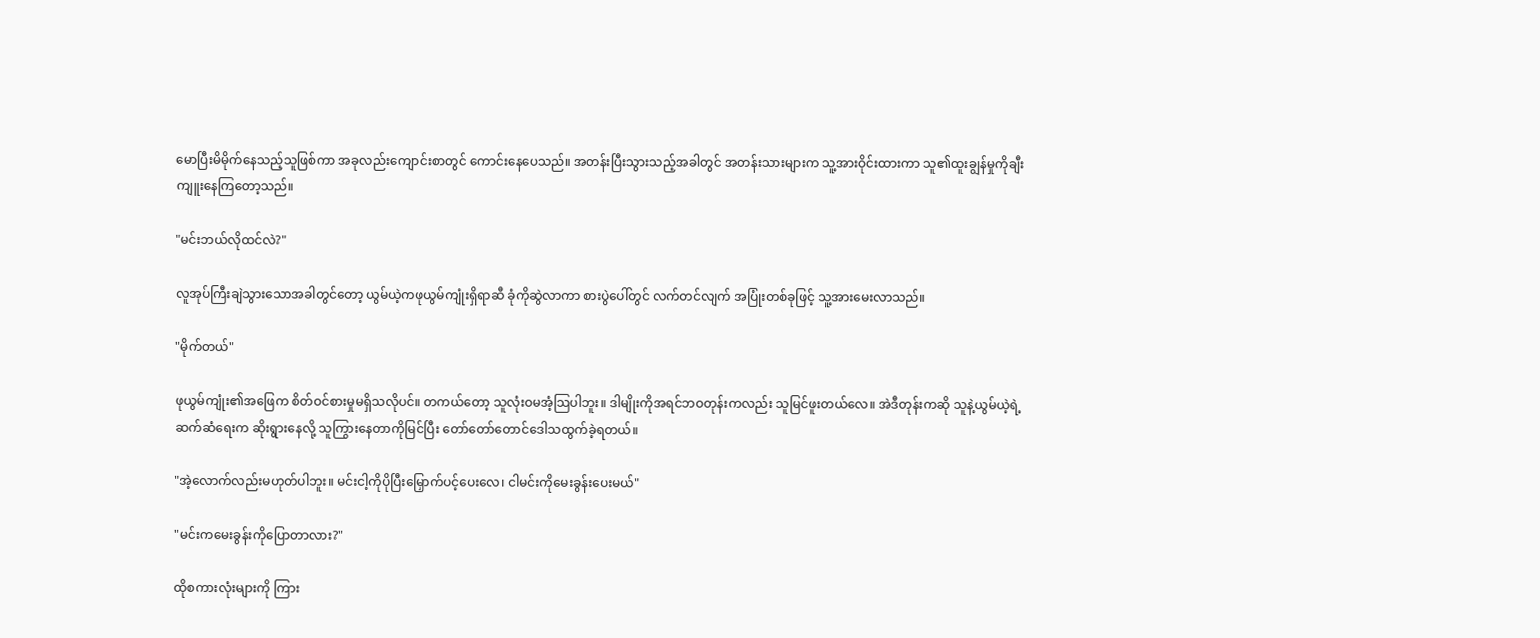မောပြီးမိမိုက်နေသည့်သူဖြစ်ကာ အခုလည်းကျောင်းစာတွင် ကောင်းနေပေသည်။ အတန်းပြီးသွားသည့်အခါတွင် အတန်းသားများက သူ့အားဝိုင်းထားကာ သူ၏ထူးချွန်မှုကိုချီးကျူးနေကြတော့သည်။

"မင်းဘယ်လိုထင်လဲ?"

လူအုပ်ကြီးချဲသွားသောအခါတွင်တော့ ယွမ်ယဲ့ကဖုယွမ်ကျုံးရှိရာဆီ ခုံကိုဆွဲလာကာ စားပွဲပေါ်တွင် လက်တင်လျက် အပြုံးတစ်ခုဖြင့် သူ့အားမေးလာသည်။

"မိုက်တယ်"

ဖုယွမ်ကျုံး၏အဖြေက စိတ်ဝင်စားမှုမရှိသလိုပင်။ တကယ်တော့ သူလုံးဝမအံ့သြပါဘူး။ ဒါမျိုးကိုအရင်ဘဝတုန်းကလည်း သူမြင်ဖူးတယ်လေ။ အဲဒီတုန်းကဆို သူနဲ့ယွမ်ယဲ့ရဲ့ဆက်ဆံရေးက ဆိုးရွားနေလို့ သူကြွားနေတာကိုမြင်ပြီး တော်တော်တောင်‌ဒေါသထွက်ခဲ့ရတယ်။

"အဲ့လောက်လည်းမဟုတ်ပါဘူး။ မင်းငါ့ကိုပိုပြီးမြှောက်ပင့်ပေးလေ၊ ငါမင်းကိုမေးခွန်းပေးမယ်"

"မင်းကမေးခွန်းကိုပြောတာလား?"

ထိုစကားလုံးများကို ကြား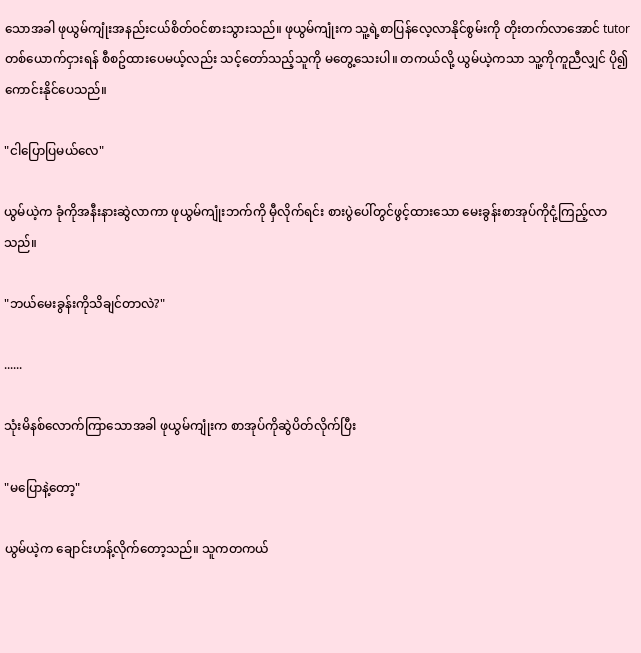သောအခါ ဖုယွမ်ကျုံးအနည်းငယ်စိတ်ဝင်စားသွားသည်။ ဖုယွမ်ကျုံးက သူ့ရဲ့စာပြန်လေ့လာနိုင်စွမ်းကို တိုးတက်လာအောင် tutor တစ်ယောက်ငှားရန် စီစဥ်ထားပေမယ့်လည်း သင့်တော်သည့်သူကို မတွေ့သေးပါ။ တကယ်လို့ ယွမ်ယဲ့ကသာ သူ့ကိုကူညီလျှင် ပို၍ကောင်းနိုင်ပေသည်။

"ငါပြောပြမယ်လေ"

ယွမ်ယဲ့က ခုံကိုအနီးနားဆွဲလာကာ ဖုယွမ်ကျုံးဘက်ကို မှီလိုက်ရင်း စားပွဲပေါ်တွင်ဖွင့်ထားသော မေးခွန်းစာအုပ်ကိုငုံ့ကြည့်လာသည်။

"ဘယ်မေးခွန်းကိုသိချင်တာလဲ?"

......

သုံးမိနစ်လောက်ကြာသောအခါ ဖုယွမ်ကျုံးက စာအုပ်ကိုဆွဲပိတ်လိုက်ပြီး

"မပြောနဲ့တော့"

ယွမ်ယဲ့က ချောင်းဟန့်လိုက်တော့သည်။ သူကတကယ်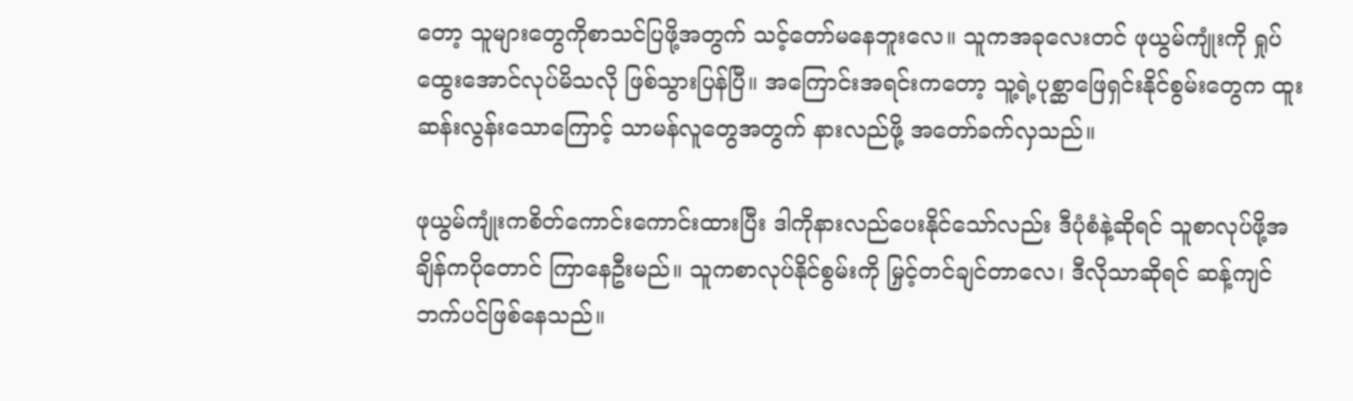တော့ သူများတွေကိုစာသင်ပြဖို့အတွက် သင့်တော်မနေဘူးလေ။ သူကအခုလေးတင် ဖုယွမ်ကျုံးကို ရှုပ်ထွေးအောင်လုပ်မိသလို ဖြစ်သွားပြန်ပြီ။ အကြောင်းအရင်းကတော့ သူ့ရဲ့ပုစ္ဆာဖြေရှင်းနိုင်စွမ်းတွေက ထူးဆန်းလွန်းသောကြောင့် သာမန်လူတွေအတွက် နားလည်ဖို့ အတော်ခက်လှသည်။

ဖုယွမ်ကျုံးကစိတ်ကောင်းကောင်းထားပြီး ဒါကိုနားလည်ပေးနိုင်သော်လည်း ဒီပုံစံနဲ့ဆိုရင် သူစာလုပ်ဖို့အချိန်ကပိုတောင် ကြာနေဦးမည်။ သူကစာလုပ်နိုင်စွမ်းကို မြှင့်တင်ချင်တာလေ၊ ဒီလိုသာဆိုရင် ဆန့်ကျင်ဘက်ပင်ဖြစ်နေသည်။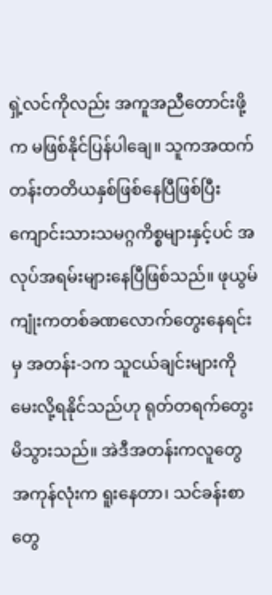ရှဲ့လင်ကိုလည်း အကူအညီ‌တောင်းဖို့က မဖြစ်နိုင်ပြန်ပါချေ။ သူကအထက်တန်းတတိယနှစ်ဖြစ်နေပြီဖြစ်ပြီး ကျောင်းသားသမဂ္ဂကိစ္စများနှင့်ပင် အလုပ်အရမ်းများနေပြီဖြစ်သည်။ ဖုယွမ်ကျုံးကတစ်ခဏလောက်တွေးနေရင်းမှ အတန်း-၁က သူငယ်ချင်းများကိုမေးလို့ရနိုင်သည်ဟု ရုတ်တရက်တွေးမိသွားသည်။ အဲဒီအတန်းကလူတွေအကုန်လုံးက ရူးနေတာ၊ သင်ခန်းစာတွေ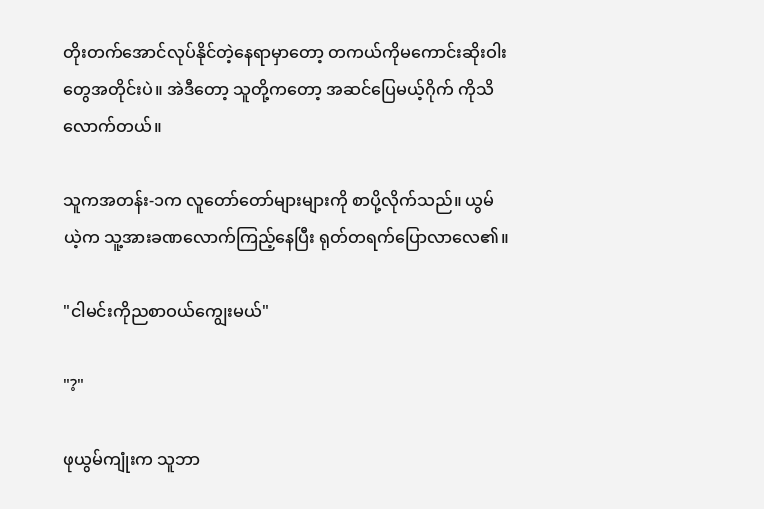တိုးတက်အောင်လုပ်နိုင်တဲ့နေရာမှာတော့ တကယ်ကိုမကောင်းဆိုးဝါးတွေအတိုင်းပဲ။ အဲဒီတော့ သူတို့ကတော့ အဆင်ပြေမယ့်ဂိုက် ကိုသိလောက်တယ်။

သူကအတန်း-၁က လူတော်တော်များများကို စာပို့လိုက်သည်။ ယွမ်ယဲ့က သူ့အားခဏလောက်ကြည့်နေပြီး ရုတ်တရက်ပြောလာလေ၏။

"ငါမင်းကိုညစာဝယ်ကျွေးမယ်"

"?"

ဖုယွမ်ကျုံးက သူဘာ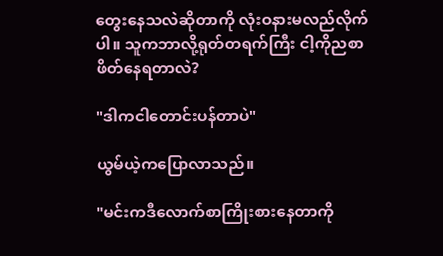တွေးနေသလဲဆိုတာကို လုံးဝနားမလည်လိုက်ပါ။ သူကဘာလို့ရုတ်တရက်ကြီး ငါ့ကိုညစာဖိတ်နေရတာလဲ?

"ဒါကငါတောင်းပန်တာပဲ"

ယွမ်ယဲ့ကပြောလာသည်။

"မင်းကဒီလောက်စာကြိုးစားနေတာကို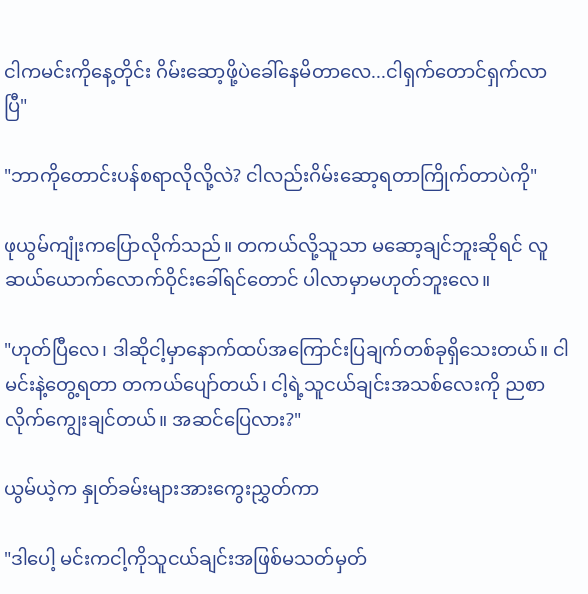ငါကမင်းကိုနေ့တိုင်း ဂိမ်းဆော့ဖို့ပဲခေါ်နေမိတာလေ...ငါရှက်တောင်ရှက်လာပြီ"

"ဘာကိုတောင်းပန်စရာလိုလို့လဲ? ငါလည်းဂိမ်းဆော့ရတာကြိုက်တာပဲကို"

ဖုယွမ်ကျုံးကပြောလိုက်သည်။ တကယ်လို့သူသာ မဆော့ချင်ဘူးဆိုရင် လူဆယ်ယောက်လောက်ဝိုင်းခေါ်ရင်တောင် ပါလာမှာမဟုတ်ဘူးလေ။

"ဟုတ်ပြီလေ၊ ဒါဆိုငါ့မှာနောက်ထပ်အကြောင်းပြချက်တစ်ခုရှိသေးတယ်။ ငါမင်းနဲ့တွေ့ရတာ တကယ်ပျော်တယ်၊ ငါ့ရဲ့သူငယ်ချင်းအသစ်လေးကို ညစာလိုက်ကျွေးချင်တယ်။ အဆင်ပြေလား?"

ယွမ်ယဲ့က နှုတ်ခမ်းများအားကွေးညွှတ်ကာ

"ဒါပေါ့ မင်းကငါ့ကိုသူငယ်ချင်းအဖြစ်မသတ်မှတ်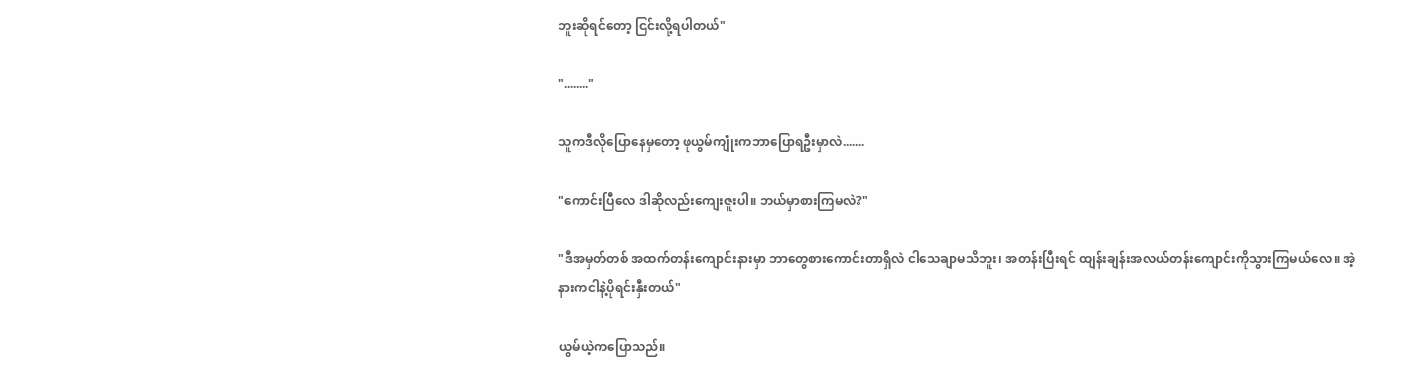ဘူးဆိုရင်တော့ ငြင်းလို့ရပါတယ်"

"........"

သူကဒီလိုပြောနေမှတော့ ဖုယွမ်ကျုံးကဘာပြောရဦးမှာလဲ.......

"ကောင်းပြီလေ ဒါဆိုလည်းကျေးဇူးပါ။ ဘယ်မှာစားကြမလဲ?"

"ဒီအမှတ်တစ် အထက်တန်းကျောင်းနားမှာ ဘာတွေစားကောင်းတာရှိလဲ ငါသေချာမသိဘူး၊ အတန်းပြီးရင် ထျန်းချန်းအလယ်တန်းကျောင်းကိုသွားကြမယ်လေ။ အဲ့နားကငါနဲ့ပိုရင်းနှီးတယ်"

ယွမ်ယဲ့ကပြောသည်။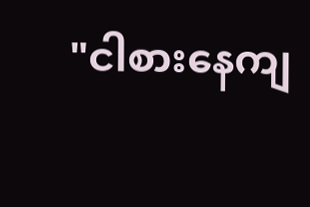"ငါစားနေကျ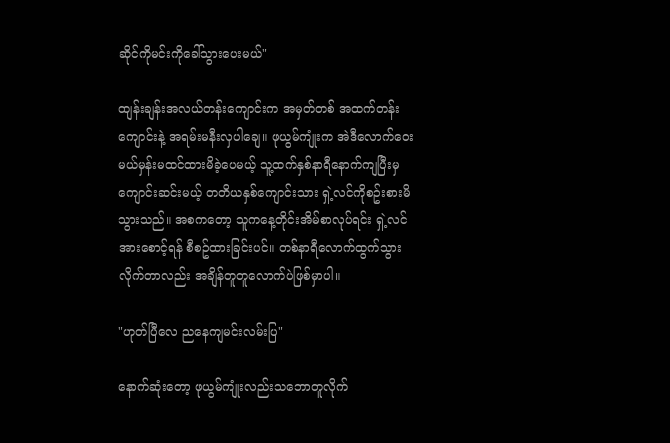ဆိုင်ကိုမင်းကိုခေါ်သွားပေးမယ်"

ထျန်းချန်းအလယ်တန်းကျောင်းက အမှတ်တစ် အထက်တန်းကျောင်းနဲ့ အရမ်းမနီးလှပါချေ။ ဖုယွမ်ကျုံးက အဲဒီလောက်ဝေးမယ်မှန်းမထင်ထားမိခဲ့ပေမယ့် သူ့ထက်နှစ်နာရီနောက်ကျပြီးမှ ကျောင်းဆင်းမယ့် တတိယနှစ်ကျောင်းသား ရှဲ့လင်ကိုစဥ်းစားမိသွားသည်။ အစကတော့ သူကနေ့တိုင်းအိမ်စာလုပ်ရင်း ရှဲ့လင်အားစောင့်ရန် စီစဥ်ထားခြင်းပင်။ တစ်နာရီလောက်ထွက်သွားလိုက်တာလည်း အချိန်တူတူလောက်ပဲဖြစ်မှာပါ။

"ဟုတ်ပြီလေ ညနေကျမင်းလမ်းပြ"

နောက်ဆုံးတော့ ဖုယွမ်ကျုံးလည်းသဘောတူလိုက်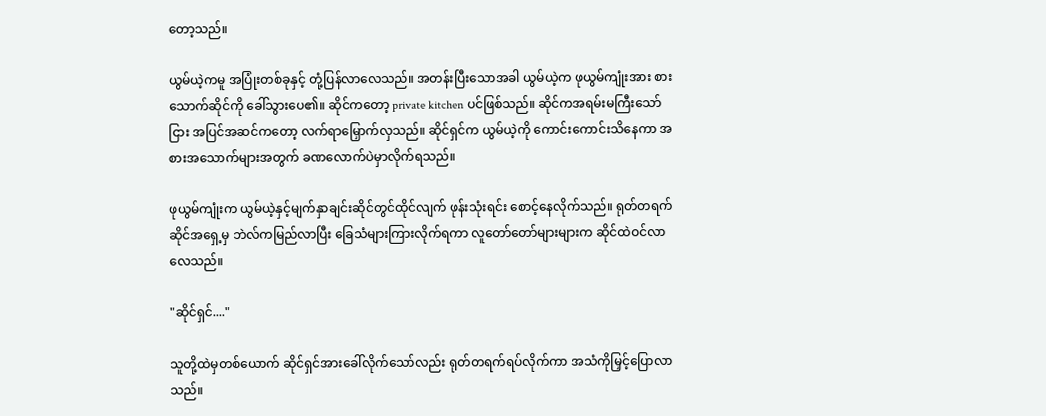တော့သည်။

ယွမ်ယဲ့ကမူ အပြုံးတစ်ခုနှင့် တုံ့ပြန်လာလေသည်။ အတန်းပြီးသောအခါ ယွမ်ယဲ့က ဖုယွမ်ကျုံးအား စားသောက်ဆိုင်ကို ခေါ်သွားပေ၏။ ဆိုင်ကတော့ private kitchen ပင်ဖြစ်သည်။ ဆိုင်ကအရမ်းမကြီးသော်ငြား အပြင်အဆင်ကတော့ လက်ရာမြှောက်လှသည်။ ဆိုင်ရှင်က ယွမ်ယဲ့ကို ကောင်းကောင်းသိနေကာ အစားအသောက်များအတွက် ခဏလောက်ပဲမှာလိုက်ရသည်။

ဖုယွမ်ကျုံးက ယွမ်ယဲ့နှင့်မျက်နှာချင်းဆိုင်တွင်ထိုင်လျက် ဖုန်းသုံးရင်း စောင့်နေလိုက်သည်။ ရုတ်တရက် ဆိုင်အရှေ့မှ ဘဲလ်ကမြည်လာပြီး ခြေသံများကြားလိုက်ရကာ လူတော်တော်များများက ဆိုင်ထဲဝင်လာလေသည်။

"ဆိုင်ရှင်...."

သူတို့ထဲမှတစ်ယောက် ဆိုင်ရှင်အားခေါ်လိုက်သော်လည်း ရုတ်တရက်ရပ်လိုက်ကာ အသံကိုမြှင့်ပြောလာသည်။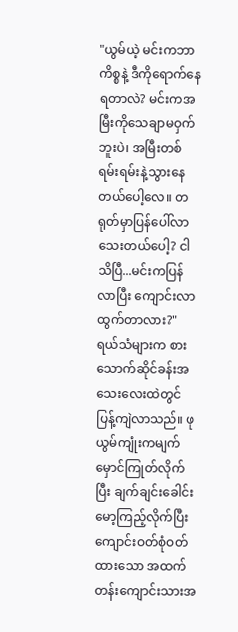"ယွမ်ယဲ့ မင်းကဘာကိစ္စနဲ့ ဒီကိုရောက်နေရတာလဲ? မင်းကအမြီးကိုသေချာမဝှက်ဘူးပဲ၊ အမြီးတစ်ရမ်းရမ်းနဲ့သွားနေတယ်ပေါ့လေ။ တရုတ်မှာပြန်ပေါ်လာသေးတယ်ပေါ့? ငါသိပြီ...မင်းကပြန်လာပြီး ကျောင်းလာထွက်တာလား?"
ရယ်သံများက စားသောက်ဆိုင်ခန်းအသေးလေးထဲတွင် ပြန့်ကျဲလာသည်။ ဖုယွမ်ကျုံးကမျက်မှောင်ကြုတ်လိုက်ပြီး ချက်ချင်းခေါင်းမော့ကြည့်လိုက်ပြီး ကျောင်းဝတ်စုံဝတ်ထားသော အထက်တန်းကျောင်းသားအ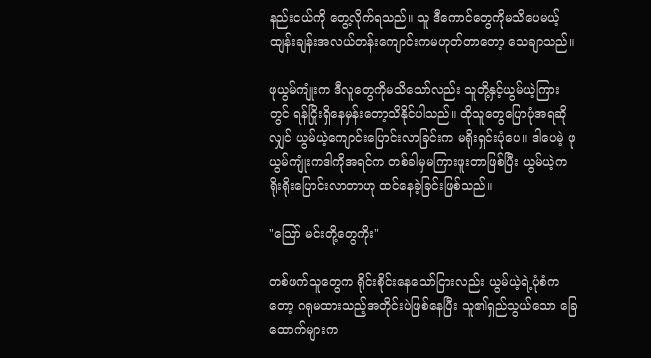နည်းငယ်ကို တွေ့လိုက်ရသည်။ သူ ဒီကောင်တွေကိုမသိပေမယ့် ထျန်းချန်းအလယ်တန်းကျောင်းကမဟုတ်တာတော့ သေချာသည်။

ဖုယွမ်ကျုံးက ဒီလူတွေကိုမသိသော်လည်း သူတို့နှင့်ယွမ်ယဲ့ကြားတွင် ရန်ငြိုးရှိနေမှန်းတော့သိနိုင်ပါသည်။ ထိုသူတွေပြောပုံအရဆိုလျှင် ယွမ်ယဲ့ကျောင်းပြောင်းလာခြင်းက မရိုးရှင်းပုံပေ။ ဒါပေမဲ့ ဖုယွမ်ကျုံးကဒါကိုအရင်က တစ်ခါမှမကြားဖူးတာဖြစ်ပြီး ယွမ်ယဲ့က ရိုးရိုးပြောင်းလာတာဟု ထင်နေခဲ့ခြင်းဖြစ်သည်။

"သြော် မင်းတို့တွေကိုး"

တစ်ဖက်သူတွေက ရိုင်းစိုင်းနေသော်ငြားလည်း ယွမ်ယဲ့ရဲ့ပုံစံကတော့ ဂရုမထားသည့်အတိုင်းပဲဖြစ်နေပြီး သူ၏ရှည်သွယ်သော ခြေထောက်များက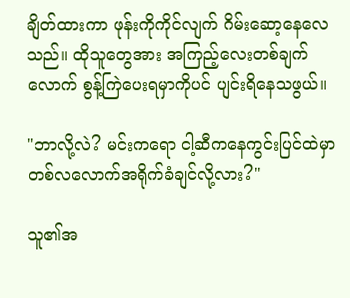ချိတ်ထားကာ ဖုန်းကိုကိုင်လျက် ဂိမ်းဆော့နေလေသည်။ ထိုသူတွေအား အကြည့်လေးတစ်ချက်လောက် စွန့်ကြဲပေးရမှာကိုပင် ပျင်းရိနေသဖွယ်။

"ဘာလို့လဲ? မင်းကရော ငါ့ဆီကနေကွင်းပြင်ထဲမှာ တစ်လလောက်အရိုက်ခံချင်လို့လား?"

သူ၏အ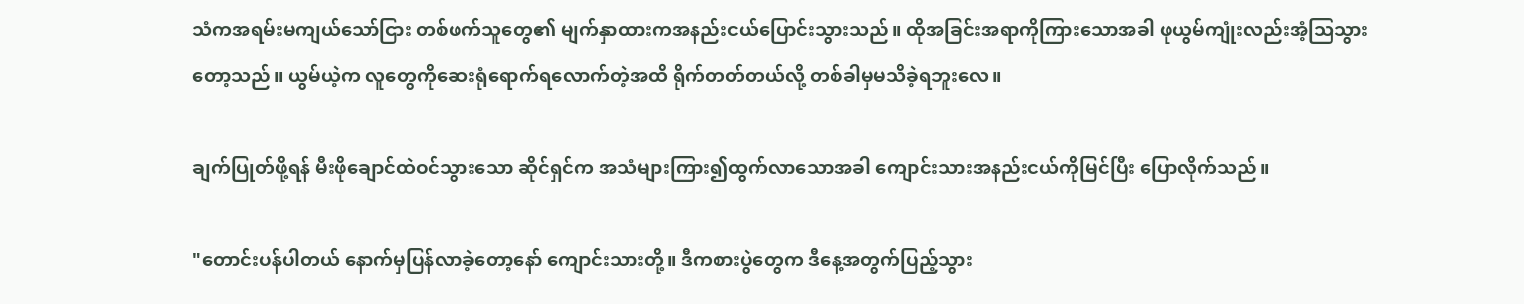သံကအရမ်းမကျယ်သော်ငြား တစ်ဖက်သူတွေ၏ မျက်နှာထားကအနည်းငယ်ပြောင်းသွားသည်။ ထိုအခြင်းအရာကိုကြားသောအခါ ဖုယွမ်ကျုံးလည်းအံ့သြသွားတော့သည်။ ယွမ်ယဲ့က လူတွေကိုဆေးရုံရောက်ရလောက်တဲ့အထိ ရိုက်တတ်တယ်လို့ တစ်ခါမှမသိခဲ့ရဘူးလေ။

ချက်ပြုတ်ဖို့ရန် မီးဖိုချောင်ထဲဝင်သွားသော ဆိုင်ရှင်က အသံများကြား၍ထွက်လာသောအခါ ကျောင်းသားအနည်းငယ်ကိုမြင်ပြီး ပြောလိုက်သည်။

"တောင်းပန်ပါတယ် နောက်မှပြန်လာခဲ့တော့နော် ကျောင်းသားတို့။ ဒီကစားပွဲတွေက ဒီနေ့အတွက်ပြည့်သွား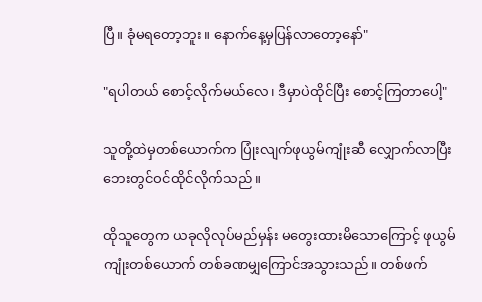ပြီ။ ခုံမရတော့ဘူး။ နောက်နေ့မှပြန်လာတော့နော်"

"ရပါတယ် စောင့်လိုက်မယ်လေ၊ ဒီမှာပဲထိုင်ပြီး စောင့်ကြတာပေါ့"

သူတို့ထဲမှတစ်ယောက်က ပြုံးလျက်ဖုယွမ်ကျုံးဆီ လျှောက်လာပြီး ဘေးတွင်ဝင်ထိုင်လိုက်သည်။

ထိုသူတွေက ယခုလိုလုပ်မည်မှန်း မတွေးထားမိသောကြောင့် ဖုယွမ်ကျုံးတစ်ယောက် တစ်ခဏမျှကြောင်အသွားသည်။ တစ်ဖက်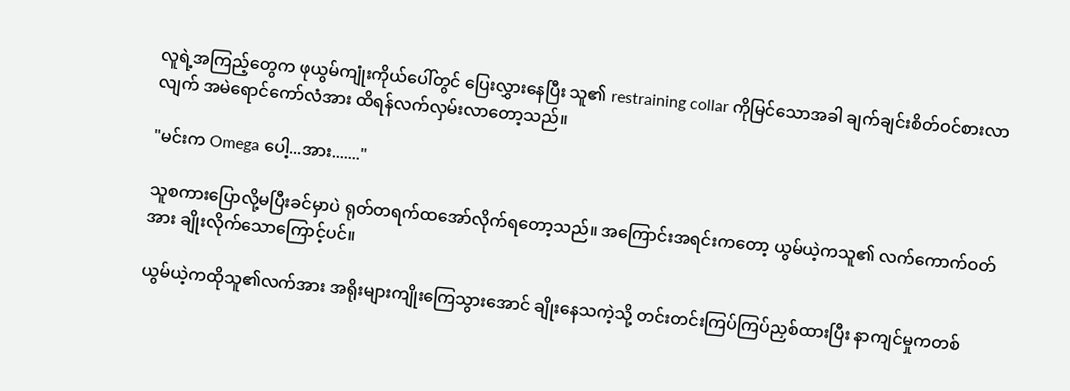လူရဲ့အကြည့်တွေက ဖုယွမ်ကျုံးကိုယ်ပေါ်တွင် ပြေးလွှားနေပြီး သူ၏ restraining collar ကိုမြင်သောအခါ ချက်ချင်းစိတ်ဝင်စားလာလျက် အမဲရောင်ကော်လံအား ထိရန်လက်လှမ်းလာတော့သည်။

"မင်းက Omega ပေါ့...အား......."

သူစကားပြောလို့မပြီးခင်မှာပဲ ရုတ်တရက်ထအော်လိုက်ရတော့သည်။ အကြောင်းအရင်းကတော့ ယွမ်ယဲ့ကသူ၏ လက်ကောက်ဝတ်အား ချိုးလိုက်သောကြောင့်ပင်။

ယွမ်ယဲ့ကထိုသူ၏လက်အား အရိုးများကျိုးကြေသွားအောင် ချိုးနေသကဲ့သို့ တင်းတင်းကြပ်ကြပ်ညှစ်ထားပြီး နာကျင်မှုကတစ်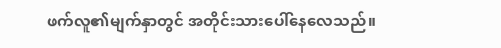ဖက်လူ၏မျက်နှာတွင် အတိုင်းသားပေါ်နေလေသည်။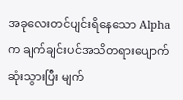အခုလေးတင်ပျင်းရိနေသော Alpha က ချက်ချင်းပင်အသိတရားပျောက်ဆုံးသွားပြီး မျက်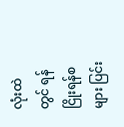လုံးထဲတွင် ရန်ငြိုးရန်စများ ပြင်း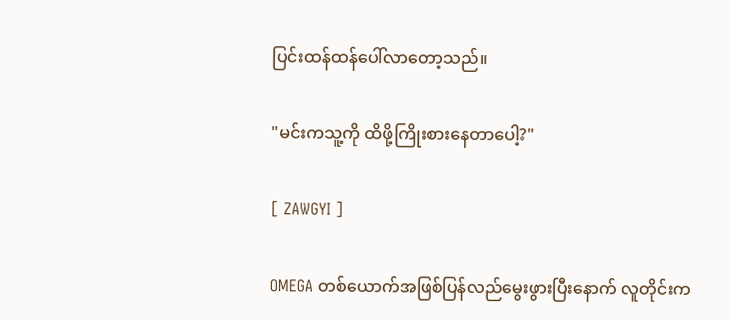ပြင်းထန်ထန်ပေါ်လာတော့သည်။

"မင်းကသူ့ကို ထိဖို့ကြိုးစားနေတာပေါ့?"

[ ZAWGYI ]

OMEGA တစ်ယောက်အဖြစ်ပြန်လည်မွေးဖွားပြီးနောက် လူတိုင်းက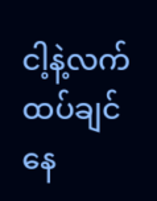ငါ့နဲ့လက်ထပ်ချင်နေ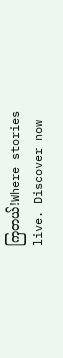ကြတယ်!Where stories live. Discover now